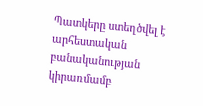Պատկերը ստեղծվել է արհեստական բանականության կիրառմամբ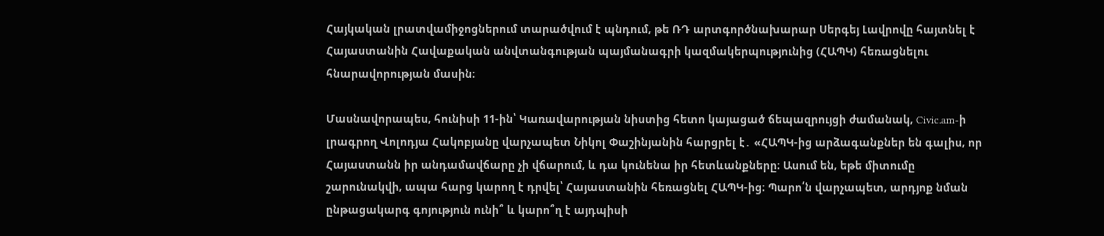Հայկական լրատվամիջոցներում տարածվում է պնդում, թե ՌԴ արտգործնախարար Սերգեյ Լավրովը հայտնել է Հայաստանին Հավաքական անվտանգության պայմանագրի կազմակերպությունից (ՀԱՊԿ) հեռացնելու հնարավորության մասին։

Մասնավորապես, հունիսի 11-ին՝ Կառավարության նիստից հետո կայացած ճեպազրույցի ժամանակ, Civic.am-ի լրագրող Վոլոդյա Հակոբյանը վարչապետ Նիկոլ Փաշինյանին հարցրել է․ «ՀԱՊԿ-ից արձագանքներ են գալիս, որ Հայաստանն իր անդամավճարը չի վճարում, և դա կունենա իր հետևանքները։ Ասում են, եթե միտումը շարունակվի, ապա հարց կարող է դրվել՝ Հայաստանին հեռացնել ՀԱՊԿ-ից։ Պարո՛ն վարչապետ, արդյոք նման ընթացակարգ գոյություն ունի՞ և կարո՞ղ է այդպիսի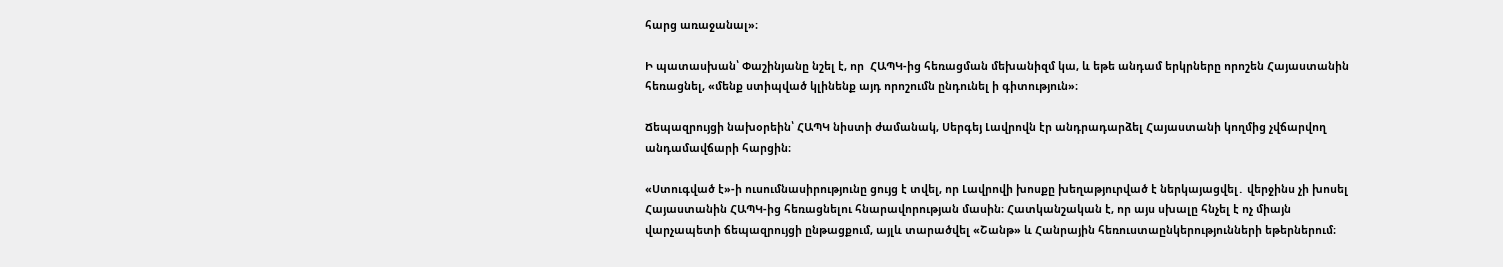հարց առաջանալ»։

Ի պատասխան՝ Փաշինյանը նշել է, որ  ՀԱՊԿ-ից հեռացման մեխանիզմ կա, և եթե անդամ երկրները որոշեն Հայաստանին հեռացնել, «մենք ստիպված կլինենք այդ որոշումն ընդունել ի գիտություն»։

Ճեպազրույցի նախօրեին՝ ՀԱՊԿ նիստի ժամանակ, Սերգեյ Լավրովն էր անդրադարձել Հայաստանի կողմից չվճարվող անդամավճարի հարցին։

«Ստուգված է»-ի ուսումնասիրությունը ցույց է տվել, որ Լավրովի խոսքը խեղաթյուրված է ներկայացվել․ վերջինս չի խոսել Հայաստանին ՀԱՊԿ-ից հեռացնելու հնարավորության մասին։ Հատկանշական է, որ այս սխալը հնչել է ոչ միայն վարչապետի ճեպազրույցի ընթացքում, այլև տարածվել «Շանթ» և Հանրային հեռուստաընկերությունների եթերներում։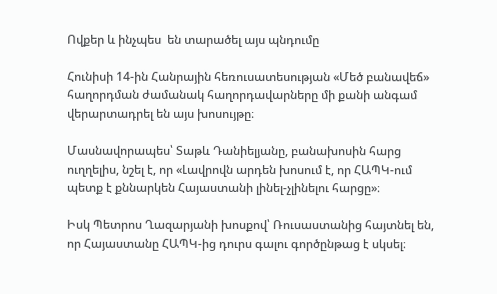Ովքեր և ինչպես  են տարածել այս պնդումը

Հունիսի 14-ին Հանրային հեռուսատեսության «Մեծ բանավեճ» հաղորդման ժամանակ հաղորդավարները մի քանի անգամ վերարտադրել են այս խոսույթը։

Մասնավորապես՝ Տաթև Դանիելյանը, բանախոսին հարց ուղղելիս, նշել է, որ «Լավրովն արդեն խոսում է, որ ՀԱՊԿ-ում պետք է քննարկեն Հայաստանի լինել-չլինելու հարցը»։

Իսկ Պետրոս Ղազարյանի խոսքով՝ Ռուսաստանից հայտնել են, որ Հայաստանը ՀԱՊԿ-ից դուրս գալու գործընթաց է սկսել։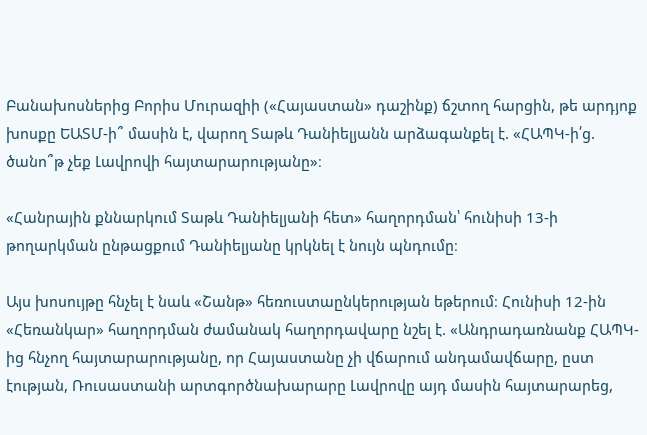Բանախոսներից Բորիս Մուրազիի («Հայաստան» դաշինք) ճշտող հարցին, թե արդյոք խոսքը ԵԱՏՄ-ի՞ մասին է, վարող Տաթև Դանիելյանն արձագանքել է. «ՀԱՊԿ-ի՛ց. ծանո՞թ չեք Լավրովի հայտարարությանը»։

«Հանրային քննարկում Տաթև Դանիելյանի հետ» հաղորդման՝ հունիսի 13-ի թողարկման ընթացքում Դանիելյանը կրկնել է նույն պնդումը։

Այս խոսույթը հնչել է նաև «Շանթ» հեռուստաընկերության եթերում։ Հունիսի 12-ին «Հեռանկար» հաղորդման ժամանակ հաղորդավարը նշել է. «Անդրադառնանք ՀԱՊԿ-ից հնչող հայտարարությանը, որ Հայաստանը չի վճարում անդամավճարը, ըստ էության, Ռուսաստանի արտգործնախարարը Լավրովը այդ մասին հայտարարեց,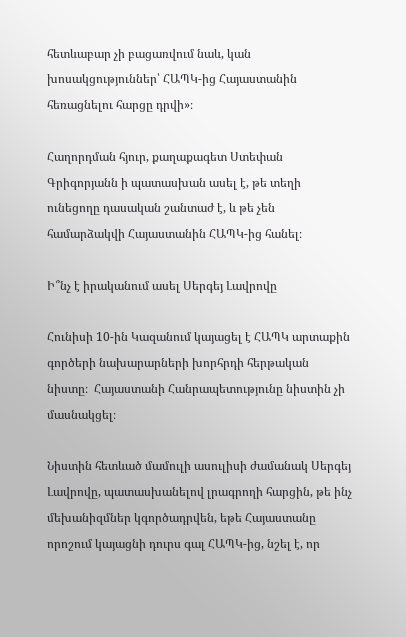հետևաբար չի բացառվում նաև, կան խոսակցություններ՝ ՀԱՊԿ-ից Հայաստանին հեռացնելու հարցը դրվի»։

Հաղորդման հյուր, քաղաքագետ Ստեփան Գրիգորյանն ի պատասխան ասել է, թե տեղի ունեցողը դասական շանտաժ է, և թե չեն համարձակվի Հայաստանին ՀԱՊԿ-ից հանել։

Ի՞նչ է իրականում ասել Սերգեյ Լավրովը

Հունիսի 10-ին Կազանում կայացել է ՀԱՊԿ արտաքին գործերի նախարարների խորհրդի հերթական նիստը։  Հայաստանի Հանրապետությունը նիստին չի մասնակցել։

Նիստին հետևած մամուլի ասուլիսի ժամանակ Սերգեյ Լավրովը, պատասխանելով լրագրողի հարցին, թե ինչ մեխանիզմներ կգործադրվեն, եթե Հայաստանը որոշում կայացնի դուրս գալ ՀԱՊԿ-ից, նշել է, որ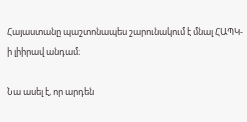Հայաստանը պաշտոնապես շարունակում է մնալ ՀԱՊԿ-ի լիիրավ անդամ։

Նա ասել է, որ արդեն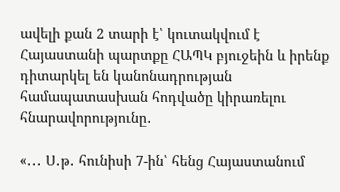ավելի քան 2 տարի է՝ կուտակվում է Հայաստանի պարտքը ՀԱՊԿ բյուջեին և իրենք դիտարկել են կանոնադրության համապատասխան հոդվածը կիրառելու հնարավորությունը․

«․․․ Ս․թ․ հունիսի 7-ին՝ հենց Հայաստանում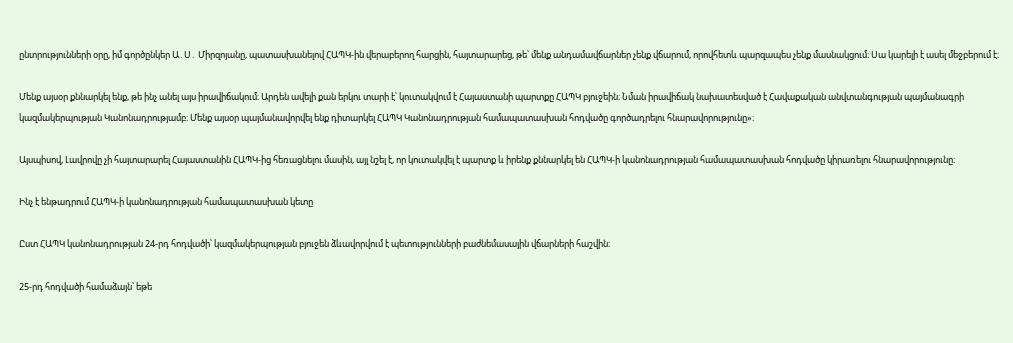ընտրությունների օրը, իմ գործընկեր Ա․Ս․ Միրզոյանը, պատասխանելով ՀԱՊԿ-ին վերաբերող հարցին, հայտարարեց, թե՝ մենք անդամավճարներ չենք վճարում, որովհետև պարզապես չենք մասնակցում։ Սա կարելի է ասել մեջբերում է։

Մենք այսօր քննարկել ենք, թե ինչ անել այս իրավիճակում։ Արդեն ավելի քան երկու տարի է՝ կուտակվում է Հայաստանի պարտքը ՀԱՊԿ բյուջեին։ Նման իրավիճակ նախատեսված է Հավաքական անվտանգության պայմանագրի կազմակերպության Կանոնադրությամբ։ Մենք այսօր պայմանավորվել ենք դիտարկել ՀԱՊԿ Կանոնադրության համապատասխան հոդվածը գործադրելու հնարավորությունը»։

Այսպիսով, Լավրովը չի հայտարարել Հայաստանին ՀԱՊԿ-ից հեռացնելու մասին, այլ նշել է, որ կուտակվել է պարտք և իրենք քննարկել են ՀԱՊԿ-ի կանոնադրության համապատասխան հոդվածը կիրառելու հնարավորությունը։

Ինչ է ենթադրում ՀԱՊԿ-ի կանոնադրության համապատասխան կետը

Ըստ ՀԱՊԿ կանոնադրության 24-րդ հոդվածի՝ կազմակերպության բյուջեն ձևավորվում է պետությունների բաժնեմասային վճարների հաշվին։

25-րդ հոդվածի համաձայն՝ եթե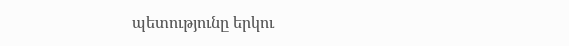պետությունը երկու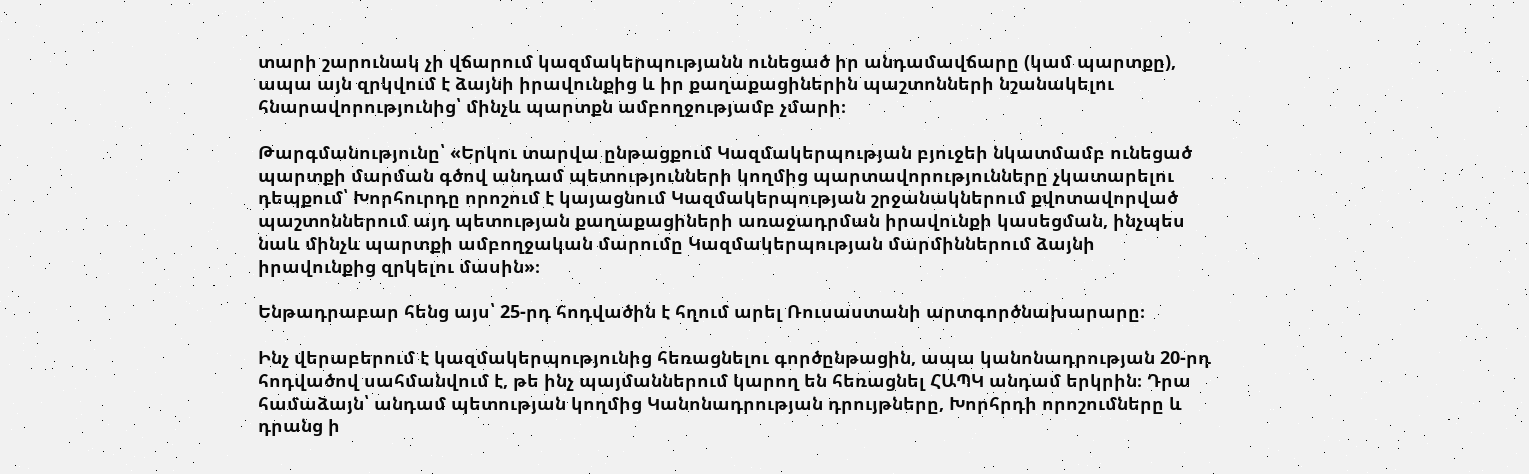տարի շարունակ չի վճարում կազմակերպությանն ունեցած իր անդամավճարը (կամ պարտքը), ապա այն զրկվում է ձայնի իրավունքից և իր քաղաքացիներին պաշտոնների նշանակելու հնարավորությունից՝ մինչև պարտքն ամբողջությամբ չմարի։

Թարգմանությունը՝ «Երկու տարվա ընթացքում Կազմակերպության բյուջեի նկատմամբ ունեցած պարտքի մարման գծով անդամ պետությունների կողմից պարտավորությունները չկատարելու դեպքում՝ Խորհուրդը որոշում է կայացնում Կազմակերպության շրջանակներում քվոտավորված պաշտոններում այդ պետության քաղաքացիների առաջադրման իրավունքի կասեցման, ինչպես նաև մինչև պարտքի ամբողջական մարումը Կազմակերպության մարմիններում ձայնի իրավունքից զրկելու մասին»։

Ենթադրաբար հենց այս՝ 25-րդ հոդվածին է հղում արել Ռուսաստանի արտգործնախարարը։

Ինչ վերաբերում է կազմակերպությունից հեռացնելու գործընթացին, ապա կանոնադրության 20-րդ հոդվածով սահմանվում է, թե ինչ պայմաններում կարող են հեռացնել ՀԱՊԿ անդամ երկրին։ Դրա համաձայն՝ անդամ պետության կողմից Կանոնադրության դրույթները, Խորհրդի որոշումները և դրանց ի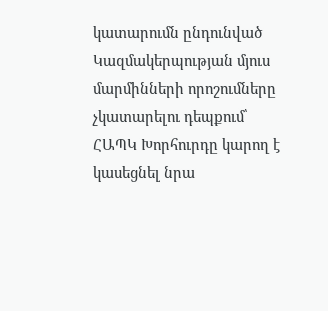կատարումն ընդունված Կազմակերպության մյուս մարմինների որոշումները չկատարելու դեպքում՝ ՀԱՊԿ Խորհուրդը կարող է կասեցնել նրա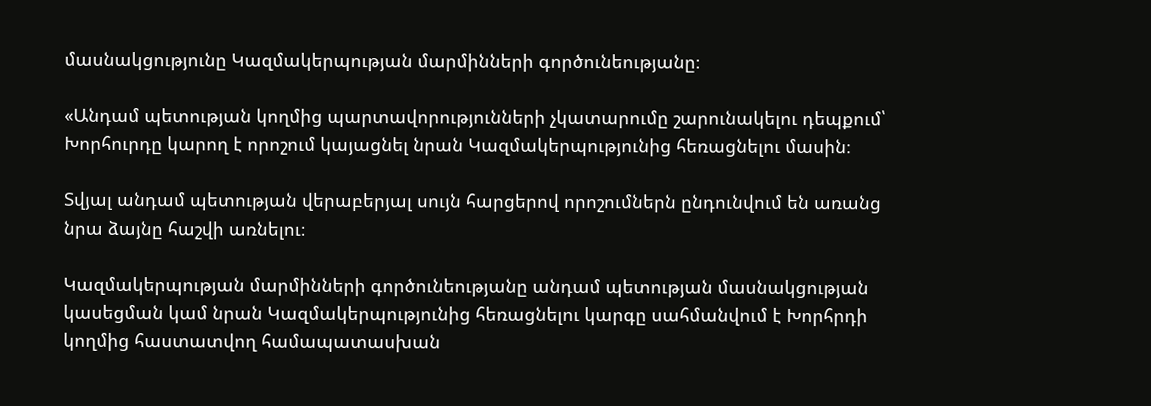մասնակցությունը Կազմակերպության մարմինների գործունեությանը։

«Անդամ պետության կողմից պարտավորությունների չկատարումը շարունակելու դեպքում՝ Խորհուրդը կարող է որոշում կայացնել նրան Կազմակերպությունից հեռացնելու մասին։

Տվյալ անդամ պետության վերաբերյալ սույն հարցերով որոշումներն ընդունվում են առանց նրա ձայնը հաշվի առնելու։

Կազմակերպության մարմինների գործունեությանը անդամ պետության մասնակցության կասեցման կամ նրան Կազմակերպությունից հեռացնելու կարգը սահմանվում է Խորհրդի կողմից հաստատվող համապատասխան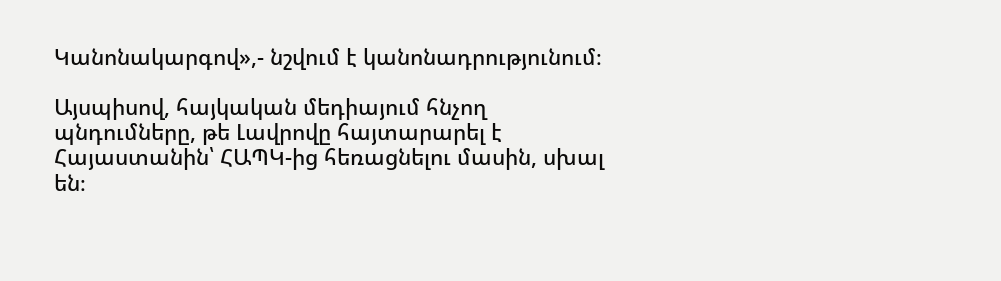Կանոնակարգով»,- նշվում է կանոնադրությունում։

Այսպիսով, հայկական մեդիայում հնչող պնդումները, թե Լավրովը հայտարարել է Հայաստանին՝ ՀԱՊԿ-ից հեռացնելու մասին, սխալ են։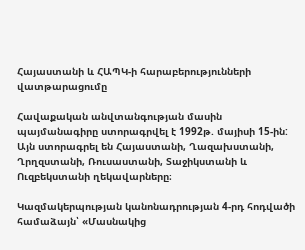Հայաստանի և ՀԱՊԿ-ի հարաբերությունների վատթարացումը

Հավաքական անվտանգության մասին պայմանագիրը ստորագրվել է 1992թ. մայիսի 15-ին: Այն ստորագրել են Հայաստանի, Ղազախստանի, Ղրղզստանի, Ռուսաստանի, Տաջիկստանի և Ուզբեկստանի ղեկավարները։

Կազմակերպության կանոնադրության 4-րդ հոդվածի համաձայն՝ «Մասնակից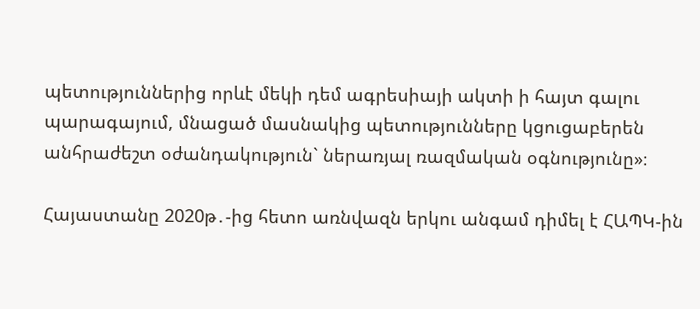պետություններից որևէ մեկի դեմ ագրեսիայի ակտի ի հայտ գալու պարագայում, մնացած մասնակից պետությունները կցուցաբերեն անհրաժեշտ օժանդակություն` ներառյալ ռազմական օգնությունը»։

Հայաստանը 2020թ․-ից հետո առնվազն երկու անգամ դիմել է ՀԱՊԿ-ին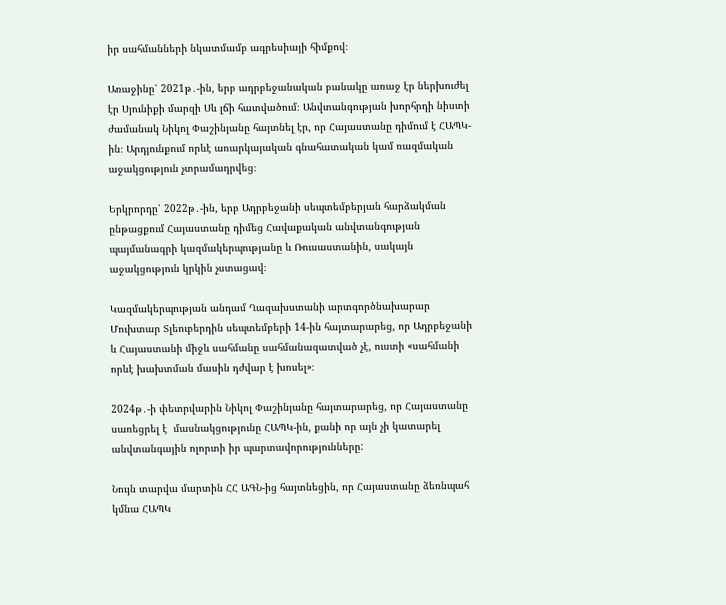իր սահմանների նկատմամբ ագրեսիայի հիմքով։

Առաջինը՝ 2021թ․-ին, երբ ադրբեջանական բանակը առաջ էր ներխուժել էր Սյունիքի մարզի Սև լճի հատվածում։ Անվտանգության խորհրդի նիստի ժամանակ Նիկոլ Փաշինյանը հայտնել էր, որ Հայաստանը դիմում է ՀԱՊԿ-ին։ Արդյունքում որևէ առարկայական գնահատական կամ ռազմական աջակցություն չտրամադրվեց։

Երկրորդը՝ 2022թ․-ին, երբ Ադրբեջանի սեպտեմբերյան հարձակման ընթացքում Հայաստանը դիմեց Հավաքական անվտանգության պայմանագրի կազմակերպությանը և Ռուսաստանին, սակայն աջակցություն կրկին չստացավ։

Կազմակերպության անդամ Ղազախստանի արտգործնախարար Մուխտար Տլեուբերդին սեպտեմբերի 14-ին հայտարարեց, որ Ադրբեջանի և Հայաստանի միջև սահմանը սահմանազատված չէ, ուստի «սահմանի որևէ խախտման մասին դժվար է խոսել»։

2024թ․-ի փետրվարին Նիկոլ Փաշինյանը հայտարարեց, որ Հայաստանը սառեցրել է  մասնակցությունը ՀԱՊԿ-ին, քանի որ այն չի կատարել անվտանգային ոլորտի իր պարտավորությունները:

Նույն տարվա մարտին ՀՀ ԱԳՆ-ից հայտնեցին, որ Հայաստանը ձեռնպահ կմնա ՀԱՊԿ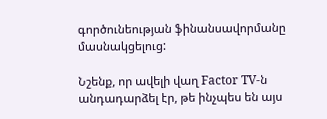գործունեության ֆինանսավորմանը մասնակցելուց:

Նշենք, որ ավելի վաղ Factor TV-ն անդադարձել էր, թե ինչպես են այս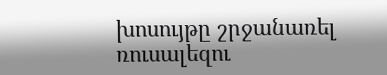խոսույթը շրջանառել ռուսալեզու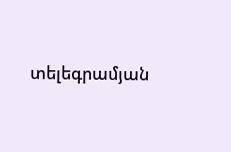տելեգրամյան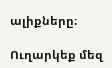ալիքները։

Ուղարկեք մեզ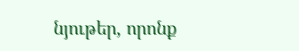նյութեր, որոնք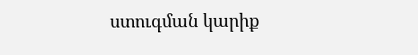ստուգման կարիք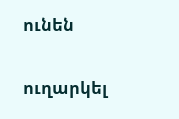ունեն

ուղարկել